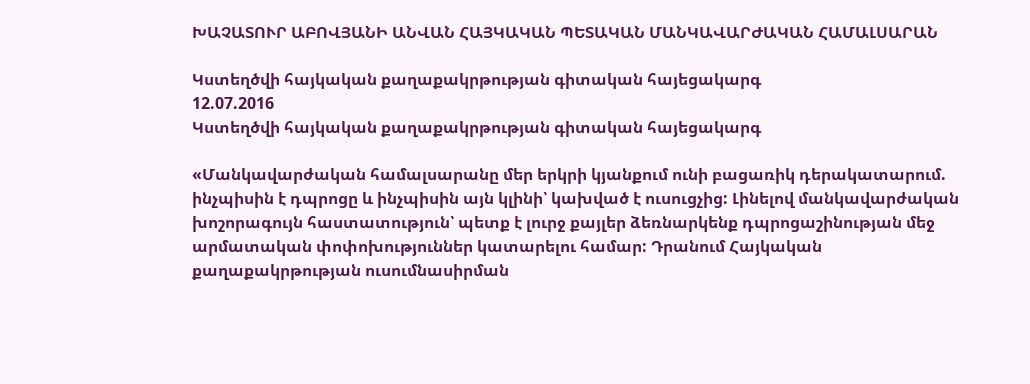ԽԱՉԱՏՈՒՐ ԱԲՈՎՅԱՆԻ ԱՆՎԱՆ ՀԱՅԿԱԿԱՆ ՊԵՏԱԿԱՆ ՄԱՆԿԱՎԱՐԺԱԿԱՆ ՀԱՄԱԼՍԱՐԱՆ

Կստեղծվի հայկական քաղաքակրթության գիտական հայեցակարգ
12.07.2016
Կստեղծվի հայկական քաղաքակրթության գիտական հայեցակարգ

«Մանկավարժական համալսարանը մեր երկրի կյանքում ունի բացառիկ դերակատարում. ինչպիսին է դպրոցը և ինչպիսին այն կլինի՝ կախված է ուսուցչից: Լինելով մանկավարժական խոշորագույն հաստատություն՝ պետք է լուրջ քայլեր ձեռնարկենք դպրոցաշինության մեջ արմատական փոփոխություններ կատարելու համար: Դրանում Հայկական քաղաքակրթության ուսումնասիրման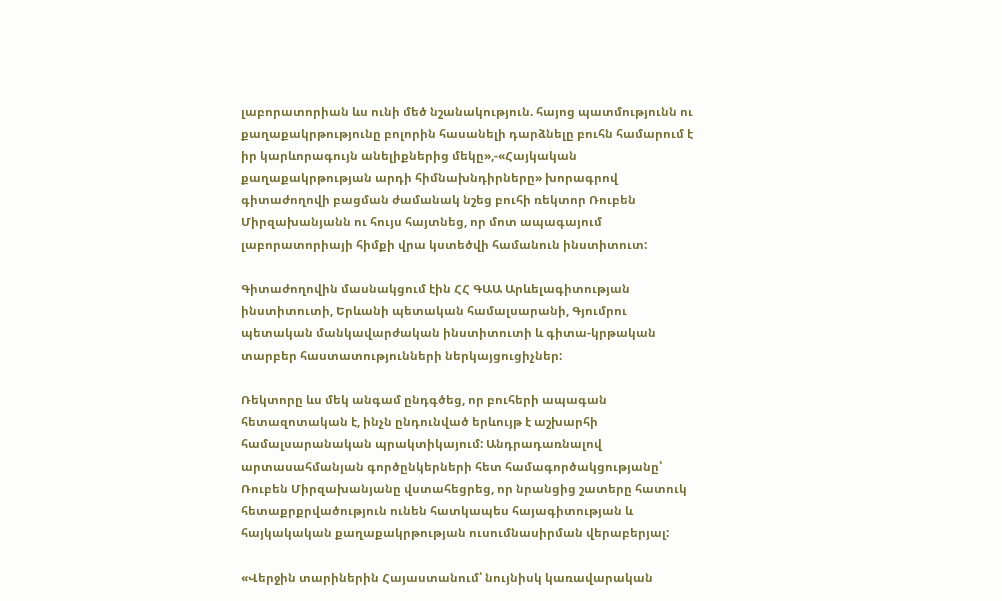լաբորատորիան ևս ունի մեծ նշանակություն. հայոց պատմությունն ու քաղաքակրթությունը բոլորին հասանելի դարձնելը բուհն համարում է իր կարևորագույն անելիքներից մեկը»,-«Հայկական քաղաքակրթության արդի հիմնախնդիրները» խորագրով գիտաժողովի բացման ժամանակ նշեց բուհի ռեկտոր Ռուբեն Միրզախանյանն ու հույս հայտնեց, որ մոտ ապագայում լաբորատորիայի հիմքի վրա կստեծվի համանուն ինստիտուտ:

Գիտաժողովին մասնակցում էին ՀՀ ԳԱԱ Արևելագիտության ինստիտուտի, Երևանի պետական համալսարանի, Գյումրու պետական մանկավարժական ինստիտուտի և գիտա-կրթական տարբեր հաստատությունների ներկայցուցիչներ:

Ռեկտորը ևս մեկ անգամ ընդգծեց, որ բուհերի ապագան հետազոտական է, ինչն ընդունված երևույթ է աշխարհի համալսարանական պրակտիկայում: Անդրադառնալով արտասահմանյան գործընկերների հետ համագործակցությանը՝ Ռուբեն Միրզախանյանը վստահեցրեց, որ նրանցից շատերը հատուկ հետաքրքրվածություն ունեն հատկապես հայագիտության և հայկակական քաղաքակրթության ուսումնասիրման վերաբերյալ:

«Վերջին տարիներին Հայաստանում՝ նույնիսկ կառավարական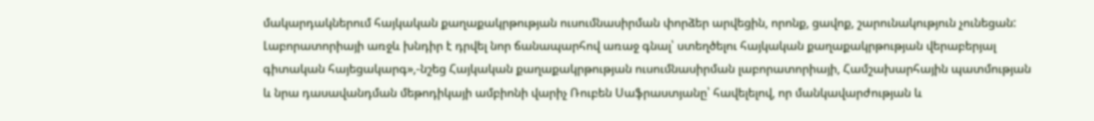մակարդակներում հայկական քաղաքակրթության ուսումնասիրման փորձեր արվեցին, որոնք, ցավոք, շարունակություն չունեցան: Լաբորատորիայի առջև խնդիր է դրվել նոր ճանապարհով առաջ գնալ՝ ստեղծելու հայկական քաղաքակրթության վերաբերյալ գիտական հայեցակարգ»,-նշեց Հայկական քաղաքակրթության ուսումնասիրման լաբորատորիայի, Համշախարհային պատմության և նրա դասավանդման մեթոդիկայի ամբիոնի վարիչ Ռուբեն Սաֆրաստյանը՝ հավելելով, որ մանկավարժության և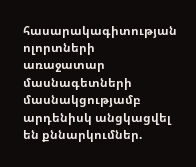հասարակագիտության ոլորտների առաջատար մասնագետների մասնակցությամբ արդենիսկ անցկացվել են քննարկումներ.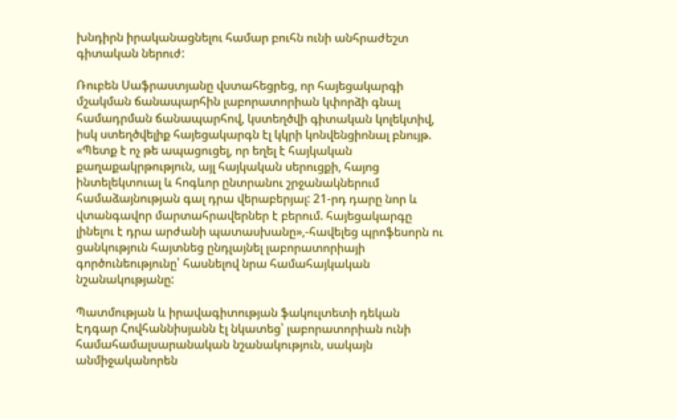խնդիրն իրականացնելու համար բուհն ունի անհրաժեշտ գիտական ներուժ:

Ռուբեն Սաֆրաստյանը վստահեցրեց, որ հայեցակարգի մշակման ճանապարհին լաբորատորիան կփորձի գնալ համադրման ճանապարհով, կստեղծվի գիտական կոլեկտիվ, իսկ ստեղծվելիք հայեցակարգն էլ կկրի կոնվենցիոնալ բնույթ. «Պետք է ոչ թե ապացուցել, որ եղել է հայկական քաղաքակրթություն, այլ հայկական սերուցքի, հայոց ինտելեկտուալ և հոգևոր ընտրանու շրջանակներում համաձայնության գալ դրա վերաբերյալ: 21-րդ դարը նոր և վտանգավոր մարտահրավերներ է բերում. հայեցակարգը լինելու է դրա արժանի պատասխանը»,-հավելեց պրոֆեսորն ու ցանկություն հայտնեց ընդլայնել լաբորատորիայի գործունեությունը՝ հասնելով նրա համահայկական նշանակությանը:

Պատմության և իրավագիտության ֆակուլտետի դեկան Էդգար Հովհաննիսյանն էլ նկատեց՝ լաբորատորիան ունի համահամալսարանական նշանակություն, սակայն անմիջականորեն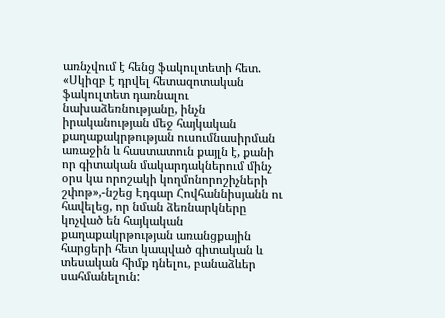առնչվում է հենց ֆակուլտետի հետ. «Սկիզբ է դրվել հետազոտական ֆակուլտետ դառնալու նախաձեռնությանը, ինչն իրականության մեջ հայկական քաղաքակրթության ուսումնասիրման առաջին և հաստատուն քայլն է, քանի որ գիտական մակարդակներում մինչ օրս կա որոշակի կողմոնորոշիչների շփոթ»,-նշեց Էդգար Հովհաննիսյանն ու հավելեց, որ նման ձեռնարկները կոչված են հայկական քաղաքակրթության առանցքային հարցերի հետ կապված գիտական և տեսական հիմք դնելու, բանաձևեր սահմանելուն: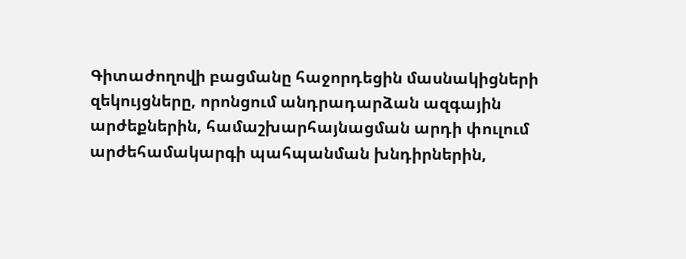Գիտաժողովի բացմանը հաջորդեցին մասնակիցների զեկույցները, որոնցում անդրադարձան ազգային արժեքներին, համաշխարհայնացման արդի փուլում արժեհամակարգի պահպանման խնդիրներին,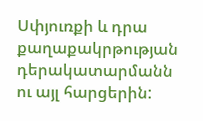Սփյուռքի և դրա քաղաքակրթության դերակատարմանն ու այլ հարցերին: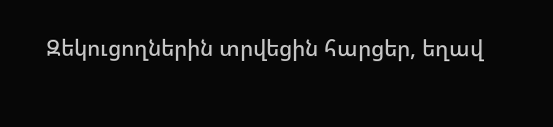Զեկուցողներին տրվեցին հարցեր, եղավ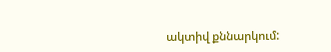ակտիվ քննարկում: